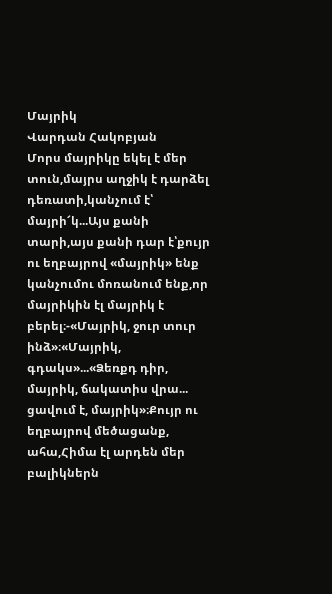Մայրիկ
Վարդան Հակոբյան
Մորս մայրիկը եկել է մեր տուն,մայրս աղջիկ է դարձել դեռատի,կանչում է՝ մայրի՜կ...Այս քանի տարի,այս քանի դար է՝քույր ու եղբայրով «մայրիկ» ենք կանչումու մոռանում ենք,որ մայրիկին էլ մայրիկ է բերել։-«Մայրիկ, ջուր տուր ինձ»։«Մայրիկ, գդակս»...«Ձեռքդ դիր, մայրիկ, ճակատիս վրա... ցավում է, մայրիկ»։Քույր ու եղբայրով մեծացանք, ահա,Հիմա էլ արդեն մեր բալիկներն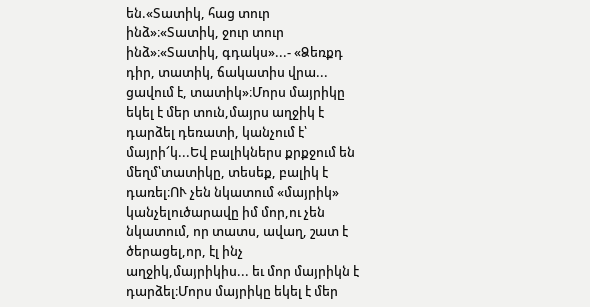են.«Տատիկ, հաց տուր ինձ»։«Տատիկ, ջուր տուր ինձ»։«Տատիկ, գդակս»...- «Ձեռքդ դիր, տատիկ, ճակատիս վրա... ցավում է, տատիկ»։Մորս մայրիկը եկել է մեր տուն,մայրս աղջիկ է դարձել դեռատի, կանչում է՝ մայրի՜կ...Եվ բալիկներս քրքջում են մեղմ՝տատիկը, տեսեք, բալիկ է դառել։ՈՒ չեն նկատում «մայրիկ» կանչելուծարավը իմ մոր,ու չեն նկատում, որ տատս, ավաղ, շատ է ծերացել,որ, էլ ինչ աղջիկ,մայրիկիս... եւ մոր մայրիկն է դարձել։Մորս մայրիկը եկել է մեր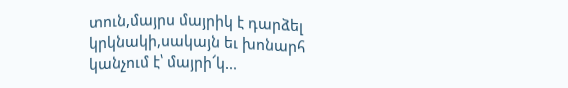տուն,մայրս մայրիկ է դարձել կրկնակի,սակայն եւ խոնարհ կանչում է՝ մայրի՜կ...